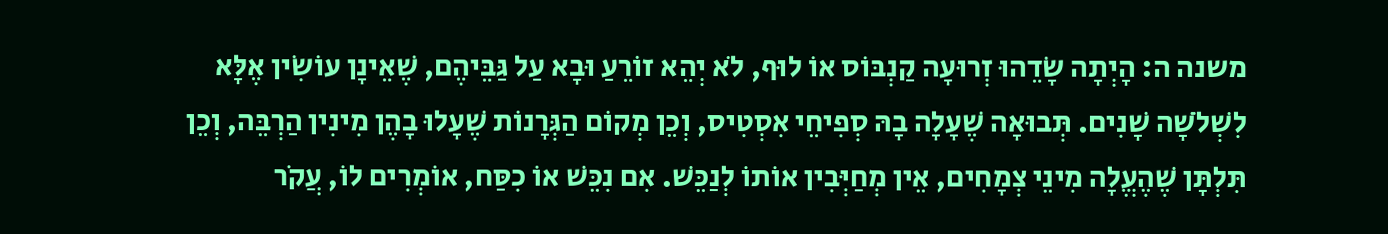משנה ה: הָיְתָה שָׂדֵהוּ זְרוּעָה קַנְבּוֹס אוֹ לוּף, לֹא יְהֵא זוֹרֵעַ וּבָא עַל גַּבֵּיהֶם, שֶׁאֵינָן עוֹשִׂין אֶלָּא לִשְׁלֹשָׁה שָׁנִים. תְּבוּאָה שֶׁעָלָה בָהּ סְפִיחֵי אִסְטִיס, וְכֵן מְקוֹם הַגְּרָנוֹת שֶׁעָלוּ בָהֶן מִינִין הַרְבֵּה, וְכֵן תִּלְתָּן שֶׁהֶעֱלָה מִינֵי צְמָחִים, אֵין מְחַיְּבִין אוֹתוֹ לְנַכֵּשׁ. אִם נִכֵּשׁ אוֹ כִסַּח, אוֹמְרִים לוֹ, עֲקֹר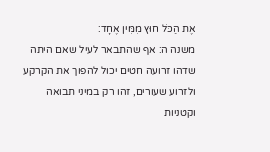אֶת הַכֹּל חוּץ מִמִּין אֶחָד:
משנה ה: אף שהתבאר לעיל שאם היתה שדהו זרועה חטים יכול להפוך את הקרקע ולזרוע שעורים, זהו רק במיני תבואה וקטניות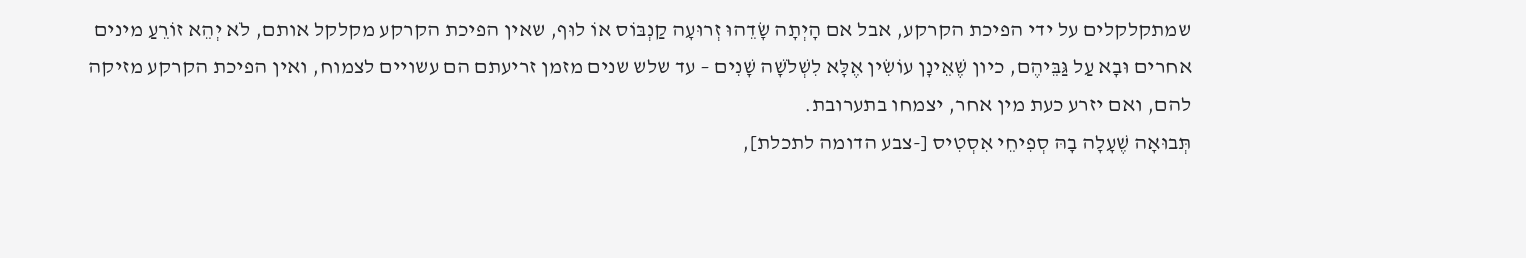שמתקלקלים על ידי הפיכת הקרקע, אבל אם הָיְתָה שָׂדֵהוּ זְרוּעָה קַנְבּוֹס אוֹ לוּף, שאין הפיכת הקרקע מקלקל אותם, לֹא יְהֵא זוֹרֵעַ מינים אחרים וּבָא עַל גַּבֵּיהֶם, כיון שֶׁאֵינָן עוֹשִׂין אֶלָּא לִשְׁלֹשָׁה שָׁנִים – עד שלש שנים מזמן זריעתם הם עשויים לצמוח, ואין הפיכת הקרקע מזיקה להם, ואם יזרע כעת מין אחר, יצמחו בתערובת.
תְּבוּאָה שֶׁעָלָה בָהּ סְפִיחֵי אִסְטִיס [-צבע הדומה לתכלת],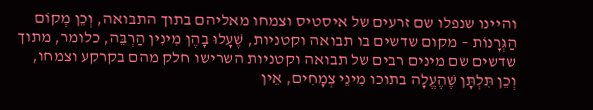והיינו שנפלו שם זרעים של איסטיס וצמחו מאליהם בתוך התבואה, וְכֵן מְקוֹם הַגְּרָנוֹת – מקום שדשים בו תבואה וקטניות, שֶׁעָלוּ בָהֶן מִינִין הַרְבֵּה, כלומר, מתוך שדשים שם מינים רבים של תבואה וקטניות השרישו חלק מהם בקרקע וצמחו, וְכֵן תִּלְתָּן שֶׁהֶעֱלָה בתוכו מִינֵי צְמָחִים, אֵין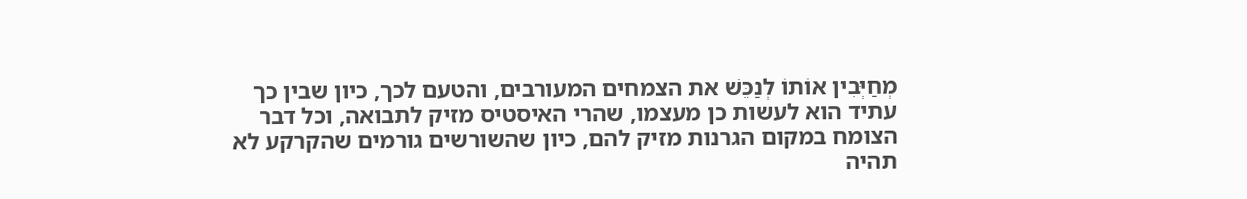מְחַיְּבִין אוֹתוֹ לְנַכֵּשׁ את הצמחים המעורבים, והטעם לכך, כיון שבין כך עתיד הוא לעשות כן מעצמו, שהרי האיסטיס מזיק לתבואה, וכל דבר הצומח במקום הגרנות מזיק להם, כיון שהשורשים גורמים שהקרקע לא תהיה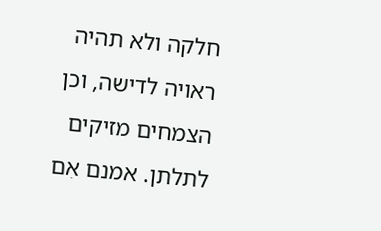חלקה ולא תהיה ראויה לדישה, וכן הצמחים מזיקים לתלתן. אמנם אִם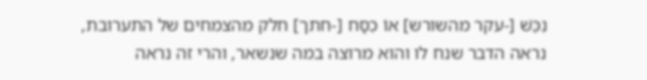נִכֵּשׁ [-עקר מהשורש] אוֹ כִסַּח [-חתך] חלק מהצמחים של התערובת, נראה הדבר שנח לו והוא מרוצה במה שנשאר, והרי זה נראה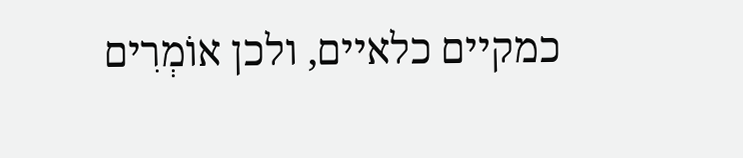כמקיים כלאיים, ולכן אוֹמְרִים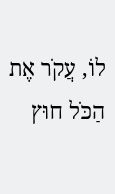לוֹ, עֲקֹר אֶת הַכֹּל חוּץ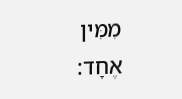מִמִּין אֶחָד: